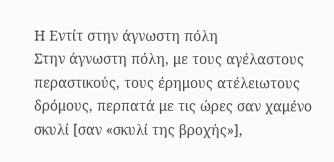Η Εντίτ στην άγνωστη πόλη
Στην άγνωστη πόλη, με τους αγέλαστους περαστικούς, τους έρημους ατέλειωτους δρόμους, περπατά με τις ώρες σαν χαμένο σκυλί [σαν «σκυλί της βροχής»],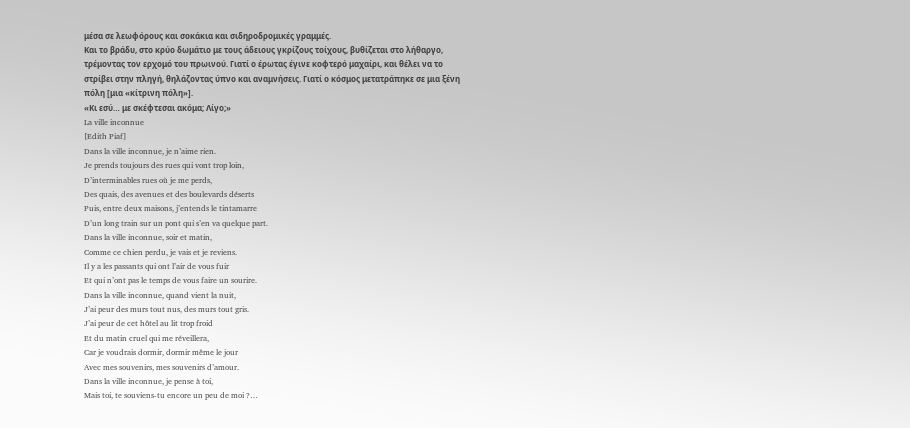μέσα σε λεωφόρους και σοκάκια και σιδηροδρομικές γραμμές.
Και το βράδυ, στο κρύο δωμάτιο με τους άδειους γκρίζους τοίχους, βυθίζεται στο λήθαργο, τρέμοντας τον ερχομό του πρωινού. Γιατί ο έρωτας έγινε κοφτερό μαχαίρι, και θέλει να το στρίβει στην πληγή, θηλάζοντας ύπνο και αναμνήσεις. Γιατί ο κόσμος μετατράπηκε σε μια ξένη πόλη [μια «κίτρινη πόλη»].
«Κι εσύ… με σκέφτεσαι ακόμα; Λίγο;»
La ville inconnue
[Edith Piaf]
Dans la ville inconnue, je n’aime rien.
Je prends toujours des rues qui vont trop loin,
D’interminables rues où je me perds,
Des quais, des avenues et des boulevards déserts
Puis, entre deux maisons, j’entends le tintamarre
D’un long train sur un pont qui s’en va quelque part.
Dans la ville inconnue, soir et matin,
Comme ce chien perdu, je vais et je reviens.
Il y a les passants qui ont l’air de vous fuir
Et qui n’ont pas le temps de vous faire un sourire.
Dans la ville inconnue, quand vient la nuit,
J’ai peur des murs tout nus, des murs tout gris.
J’ai peur de cet hôtel au lit trop froid
Et du matin cruel qui me réveillera,
Car je voudrais dormir, dormir même le jour
Avec mes souvenirs, mes souvenirs d’amour.
Dans la ville inconnue, je pense à toi,
Mais toi, te souviens-tu encore un peu de moi ?…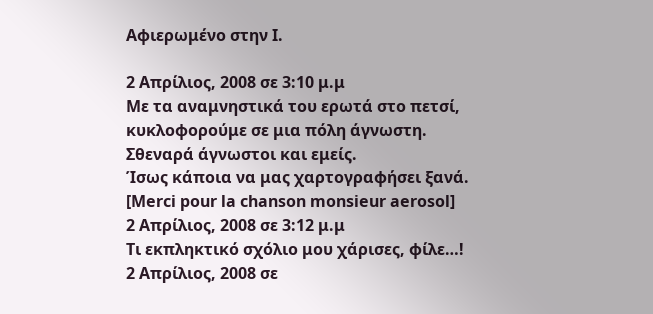Αφιερωμένο στην Ι.

2 Απρίλιος, 2008 σε 3:10 μ.μ
Με τα αναμνηστικά του ερωτά στο πετσί,
κυκλοφορούμε σε μια πόλη άγνωστη.
Σθεναρά άγνωστοι και εμείς.
Ίσως κάποια να μας χαρτογραφήσει ξανά.
[Merci pour la chanson monsieur aerosol]
2 Απρίλιος, 2008 σε 3:12 μ.μ
Τι εκπληκτικό σχόλιο μου χάρισες, φίλε…!
2 Απρίλιος, 2008 σε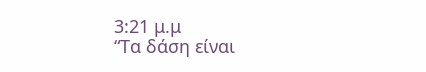3:21 μ.μ
“Τα δάση είναι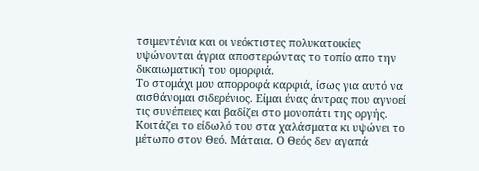τσιμεντένια και οι νεόκτιστες πολυκατοικίες υψώνονται άγρια αποστερώντας το τοπίο απο την δικαιωματική του ομορφιά.
Το στομάχι μου απορροφά καρφιά, ίσως για αυτό να αισθάνομαι σιδερένιος. Είμαι ένας άντρας που αγνοεί τις συνέπειες και βαδίζει στο μονοπάτι της οργής. Κοιτάζει το είδωλό του στα χαλάσματα κι υψώνει το μέτωπο στον Θεό. Μάταια. Ο Θεός δεν αγαπά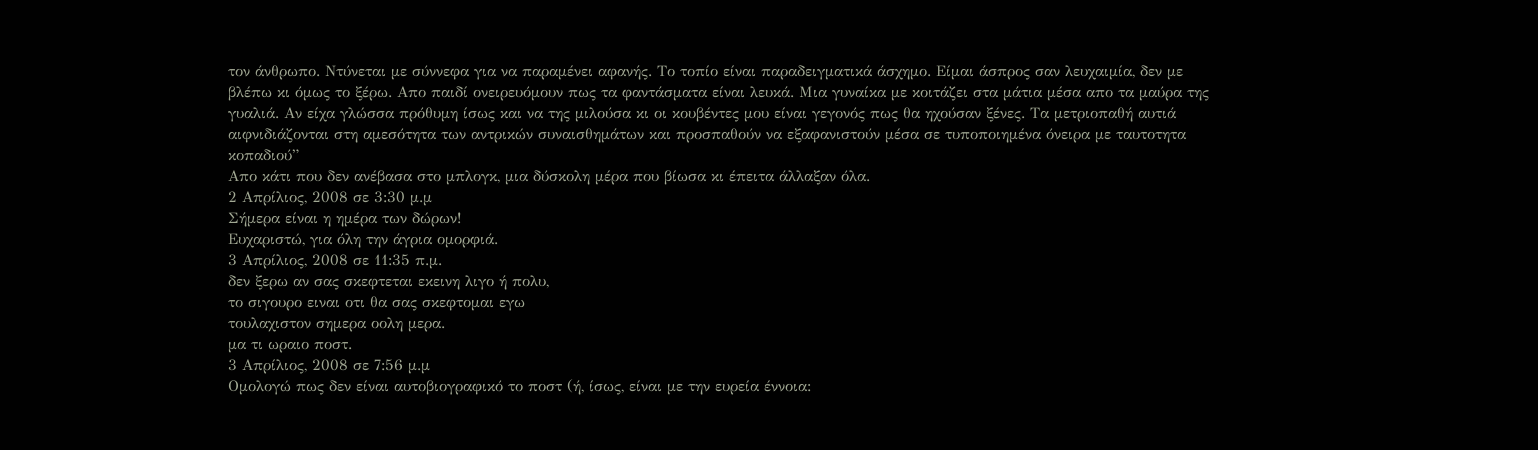τον άνθρωπο. Ντύνεται με σύννεφα για να παραμένει αφανής. Το τοπίο είναι παραδειγματικά άσχημο. Είμαι άσπρος σαν λευχαιμία, δεν με βλέπω κι όμως το ξέρω. Απο παιδί ονειρευόμουν πως τα φαντάσματα είναι λευκά. Μια γυναίκα με κοιτάζει στα μάτια μέσα απο τα μαύρα της γυαλιά. Αν είχα γλώσσα πρόθυμη ίσως και να της μιλούσα κι οι κουβέντες μου είναι γεγονός πως θα ηχούσαν ξένες. Τα μετριοπαθή αυτιά αιφνιδιάζονται στη αμεσότητα των αντρικών συναισθημάτων και προσπαθούν να εξαφανιστούν μέσα σε τυποποιημένα όνειρα με ταυτοτητα κοπαδιού”
Απο κάτι που δεν ανέβασα στο μπλογκ, μια δύσκολη μέρα που βίωσα κι έπειτα άλλαξαν όλα.
2 Απρίλιος, 2008 σε 3:30 μ.μ
Σήμερα είναι η ημέρα των δώρων!
Ευχαριστώ, για όλη την άγρια ομορφιά.
3 Απρίλιος, 2008 σε 11:35 π.μ.
δεν ξερω αν σας σκεφτεται εκεινη λιγο ή πολυ,
το σιγουρο ειναι οτι θα σας σκεφτομαι εγω
τουλαχιστον σημερα οολη μερα.
μα τι ωραιο ποστ.
3 Απρίλιος, 2008 σε 7:56 μ.μ
Ομολογώ πως δεν είναι αυτοβιογραφικό το ποστ (ή, ίσως, είναι με την ευρεία έννοια: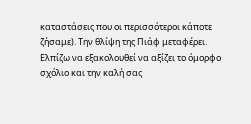καταστάσεις που οι περισσότεροι κάποτε ζήσαμε). Την θλίψη της Πιάφ μεταφέρει.
Ελπίζω να εξακολουθεί να αξίζει το όμορφο σχόλιο και την καλή σας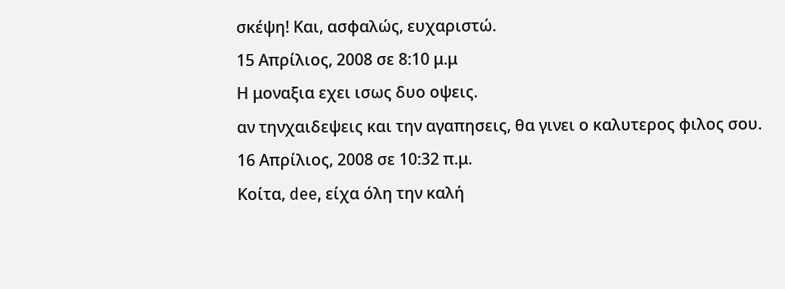σκέψη! Και, ασφαλώς, ευχαριστώ.
15 Απρίλιος, 2008 σε 8:10 μ.μ
Η μοναξια εχει ισως δυο οψεις.
αν τηνχαιδεψεις και την αγαπησεις, θα γινει ο καλυτερος φιλος σου.
16 Απρίλιος, 2008 σε 10:32 π.μ.
Κοίτα, dee, είχα όλη την καλή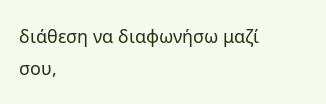διάθεση να διαφωνήσω μαζί σου,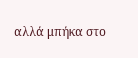αλλά μπήκα στο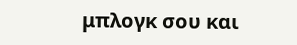μπλογκ σου και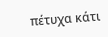πέτυχα κάτι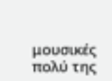μουσικές πολύ της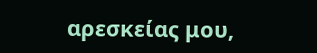αρεσκείας μου,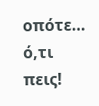οπότε… ό,τι πεις!